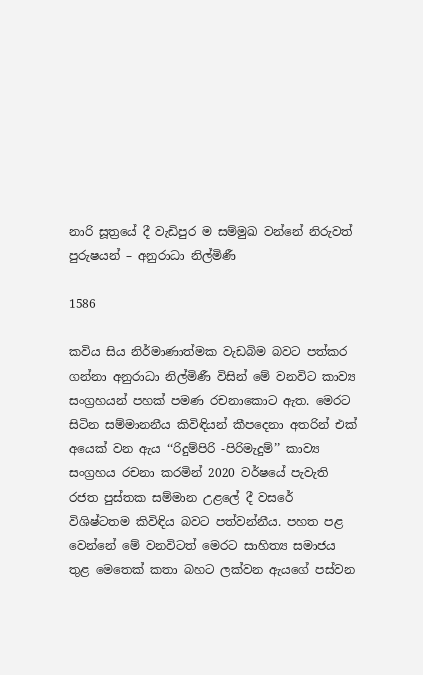නාරි සූත්‍රයේ දී වැඩිපුර ම සම්මුඛ වන්නේ නිරුවත් පුරුෂයන් – අනුරාධා නිල්මිණී

1586

කවිය සිය නිර්මාණාත්මක වැඩබිම බවට පත්කර ගන්නා අනුරාධා නිල්මිණී විසින් මේ වනවිට කාව්‍ය සංග්‍රහයන් පහක් පමණ රචනාකොට ඇත. මෙරට සිටින සම්මානනීය කිවිඳියන් කීපදෙනා අතරින් එක් අයෙක් වන ඇය ‘‘රිදුම්පිරි -පිරිමැදුම්’’ කාව්‍ය සංග්‍රහය රචනා කරමින් 2020 වර්ෂයේ පැවැති රජත පුස්තක සම්මාන උළලේ දී වසරේ විශිෂ්ටතම කිවිඳිය බවට පත්වන්නීය. පහත පළ වෙන්නේ මේ වනවිටත් මෙරට සාහිත්‍ය සමාජය තුළ මෙතෙක් කතා බහට ලක්වන ඇයගේ පස්වන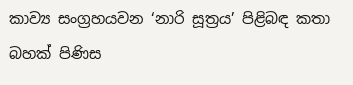කාව්‍ය සංග්‍රහයවන ‘නාරි සූත්‍රය’ පිළිබඳ කතා බහක් පිණිස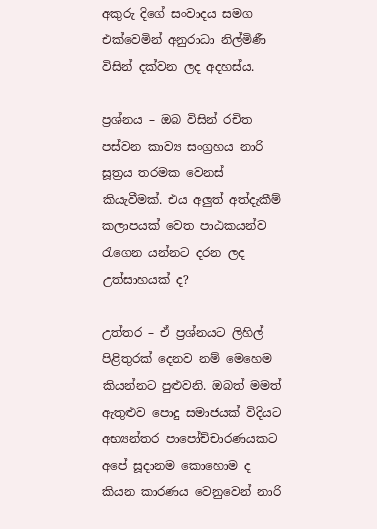අකුරු දිගේ සංවාදය සමග එක්වෙමින් අනුරාධා නිල්මිණී විසින් දක්වන ලද අදහස්ය.

ප්‍රශ්නය – ඔබ විසින් රචිත පස්වන කාව්‍ය සංග්‍රහය නාරි සූත්‍රය තරමක වෙනස් කියැවීමක්. එය අලුත් අත්දැකීම් කලාපයක් වෙත පාඨකයන්ව රැගෙන යන්නට දරන ලද උත්සාහයක් ද?

උත්තර – ඒ ප්‍රශ්නයට ලිහිල් පිළිතුරක් දෙනව නම් මෙහෙම කියන්නට පුළුවනි. ඔබත් මමත් ඇතුළුව පොදු සමාජයක් විදියට අභ්‍යන්තර පාපෝච්චාරණයකට අපේ සූදානම කොහොම ද කියන කාරණය වෙනුවෙන් නාරි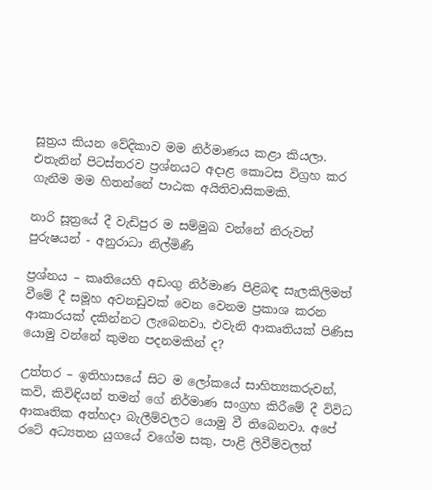සූත්‍රය කියන වේදිකාව මම නිර්මාණය කළා කියලා. එතැනින් පිටස්තරව ප්‍රශ්නයට අදාළ කොටස විග්‍රහ කර ගැනීම මම හිතන්නේ පාඨක අයිතිවාසිකමකි.

නාරි සූත්‍රයේ දී වැඩිපුර ම සම්මුඛ වන්නේ නිරුවත් පුරුෂයන් - අනුරාධා නිල්මිණී

ප්‍රශ්නය – කෘතියෙහි අඩංගු නිර්මාණ පිළිබඳ සැලකිලිමත් වීමේ දී සමූහ අවනඩුවක් වෙන වෙනම ප්‍රකාශ කරන ආකාරයක් දකින්නට ලැබෙනවා. එවැනි ආකෘතියක් පිණිස යොමු වන්නේ කුමන පදනමකින් ද?

උත්තර – ඉතිහාසයේ සිට ම ලෝකයේ සාහිත්‍යකරුවන්, කවි, කිවිඳියන් තමන් ගේ නිර්මාණ සංග්‍රහ කිරීමේ දී විවිධ ආකෘතික අත්හදා බැලීම්වලට යොමු වී තිබෙනවා. අපේ රටේ අධ්‍යතන යුගයේ වගේම සකු, පාළි ලිවීම්වලත්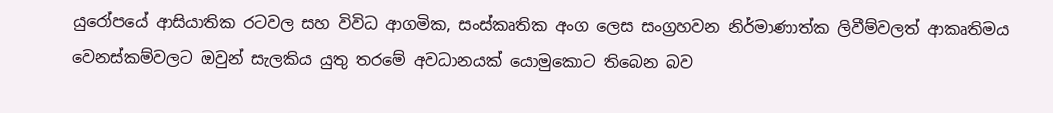යුරෝපයේ ආසියාතික රටවල සහ විවිධ ආගමික, සංස්කෘතික අංග ලෙස සංග්‍රහවන නිර්මාණාත්ක ලිවීම්වලත් ආකෘතිමය වෙනස්කම්වලට ඔවුන් සැලකිය යුතු තරමේ අවධානයක් යොමුකොට තිබෙන බව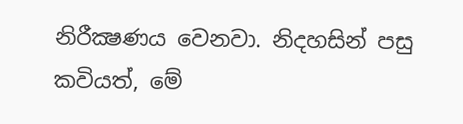නිරීක්‍ෂණය වෙනවා. නිදහසින් පසු කවියත්, මේ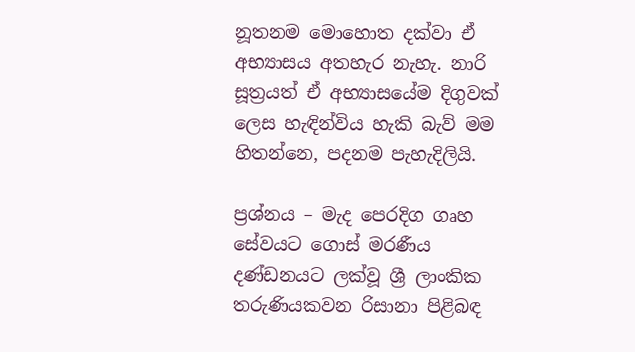නූතනම මොහොත දක්වා ඒ අභ්‍යාසය අතහැර නැහැ. නාරි සූත්‍රයත් ඒ අභ්‍යාසයේම දිගුවක් ලෙස හැඳින්විය හැකි බැව් මම හිතන්නෙ, පදනම පැහැදිලියි.

ප්‍රශ්නය – මැද පෙරදිග ගෘහ සේවයට ගොස් මරණීය දණ්ඩනයට ලක්වූ ශ්‍රී ලාංකික තරුණියකවන රිසානා පිළිබඳ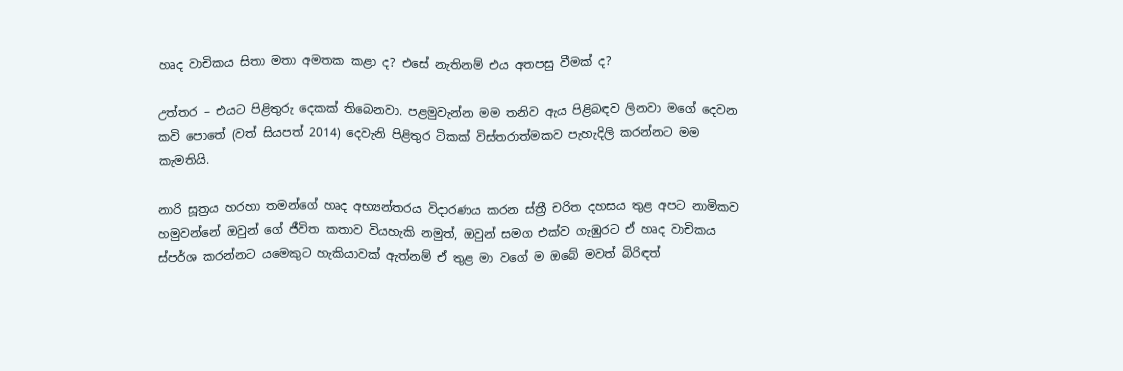හෘද වාචිකය සිතා මතා අමතක කළා ද? එසේ නැතිනම් එය අතපසු වීමක් ද?

උත්තර – එයට පිළිතුරු දෙකක් තිබෙනවා. පළමුවැන්න මම තනිව ඇය පිළිබඳව ලිනවා මගේ දෙවන කවි පොතේ (වත් සියපත් 2014) දෙවැනි පිළිතුර ටිකක් විස්තරාත්මකව පැහැදිලි කරන්නට මම කැමතියි.

නාරි සූත්‍රය හරහා තමන්ගේ හෘද අභ්‍යන්තරය විදාරණය කරන ස්ත්‍රී චරිත දහසය තුළ අපට නාමිකව හමුවන්නේ ඔවුන් ගේ ජීවිත කතාව වියහැකි නමුත්, ඔවුන් සමග එක්ව ගැඹුරට ඒ හෘද වාචිකය ස්පර්ශ කරන්නට යමෙකුට හැකියාවක් ඇත්නම් ඒ තුළ මා වගේ ම ඔබේ මවත් බිරිඳත්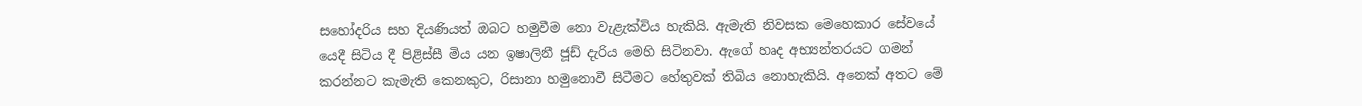සහෝදරිය සහ දියණියත් ඔබට හමුවීම නො වැළැක්විය හැකියි. ඇමැති නිවසක මෙහෙකාර සේවයේ යෙදී සිටිය දී පිළිස්සී මිය යන ඉෂාලිනී ජූඩ් දැරිය මෙහි සිටිනවා. ඇගේ හෘද අභ්‍යන්තරයට ගමන් කරන්නට කැමැති කෙනකුට, රිසානා හමුනොවී සිටීමට හේතුවක් තිබිය නොහැකියි. අනෙක් අතට මේ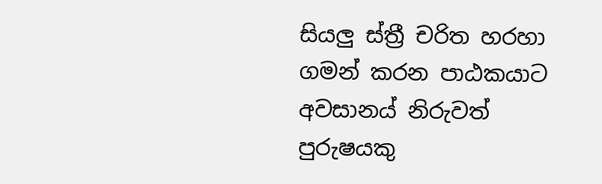සියලු ස්ත්‍රී චරිත හරහා ගමන් කරන පාඨකයාට අවසානය් නිරුවත් පුරුෂයකු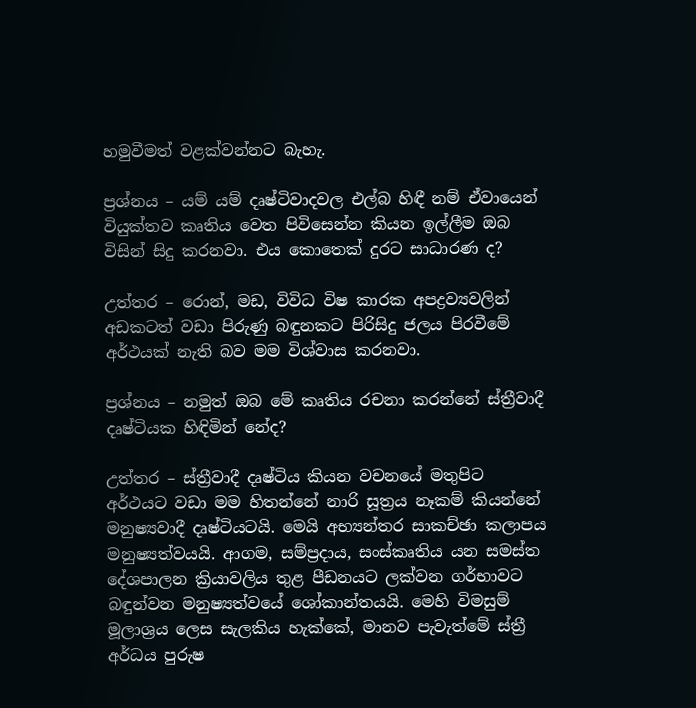හමුවීමත් වළක්වන්නට බැහැ.

ප්‍රශ්නය – යම් යම් දෘෂ්ටිවාදවල එල්බ හිඳී නම් ඒවායෙන් වියුක්තව කෘතිය වෙත පිවිසෙන්න කියන ඉල්ලීම ඔබ විසින් සිදු කරනවා. එය කොතෙක් දුරට සාධාරණ ද?

උත්තර – රොන්, මඩ, විවිධ විෂ කාරක අපද්‍රව්‍යවලින් අඩකටත් වඩා පිරුණු බඳුනකට පිරිසිදු ජලය පිරවීමේ අර්ථයක් නැති බව මම විශ්වාස කරනවා.

ප්‍රශ්නය – නමුත් ඔබ මේ කෘතිය රචනා කරන්නේ ස්ත්‍රීවාදී දෘෂ්ටියක හිඳිමින් නේද?

උත්තර – ස්ත්‍රීවාදී දෘෂ්ටිය කියන වචනයේ මතුපිට අර්ථයට වඩා මම හිතන්නේ නාරි සූත්‍රය නෑකම් කියන්නේ මනුෂ්‍යවාදී දෘෂ්ටියටයි. මෙයි අභ්‍යන්තර සාකච්ඡා කලාපය මනුෂ්‍යත්වයයි. ආගම, සම්ප්‍රදාය, සංස්කෘතිය යන සමස්ත දේශපාලන ක්‍රියාවලිය තුළ පීඩනයට ලක්වන ගර්භාවට බඳුන්වන මනුෂ්‍යත්වයේ ශෝකාන්තයයි. මෙහි විමසුම් මූලාශ්‍රය ලෙස සැලකිය හැක්කේ, මානව පැවැත්මේ ස්ත්‍රී අර්ධය පුරුෂ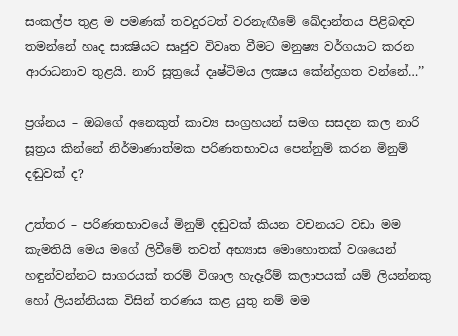සංකල්ප තුළ ම පමණක් තවදුරටත් වරනැඟීමේ ඛේදාන්තය පිළිබඳව තමන්නේ හෘද සාක්‍ෂියට සෘජුව විවෘත වීමට මනුෂ්‍ය වර්ගයාට කරන ආරාධනාව තුළයි. නාරි සූත්‍රයේ දෘෂ්ටිමය ලක්‍ෂය කේන්ද්‍රගත වන්නේ…’’

ප්‍රශ්නය – ඔබගේ අනෙකුත් කාව්‍ය සංග්‍රහයන් සමග සසදන කල නාරි සූත්‍රය කින්නේ නිර්මාණාත්මක පරිණතභාවය පෙන්නුම් කරන මිනුම් දඬුවක් ද?

උත්තර – පරිණතභාවයේ මිනුම් දඬුවක් කියන වචනයට වඩා මම කැමතියි මෙය මගේ ලිවීමේ තවත් අභ්‍යාස මොහොතක් වශයෙන් හඳුන්වන්නට සාගරයක් තරම් විශාල හැදෑරීම් කලාපයක් යම් ලියන්නකු හෝ ලියන්නියක විසින් තරණය කළ යුතු නම් මම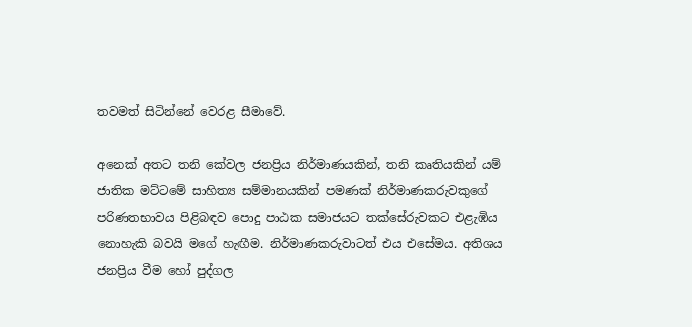තවමත් සිටින්නේ වෙරළ සීමාවේ.

අනෙක් අතට තනි කේවල ජනප්‍රිය නිර්මාණයකින්, තනි කෘතියකින් යම් ජාතික මට්ටමේ සාහිත්‍ය සම්මානයකින් පමණක් නිර්මාණකරුවකුගේ පරිණතභාවය පිළිබඳව පොදු පාඨක සමාජයට තක්සේරුවකට එළැඹිය නොහැකි බවයි මගේ හැඟීම. නිර්මාණකරුවාටත් එය එසේමය. අතිශය ජනප්‍රිය වීම හෝ පුද්ගල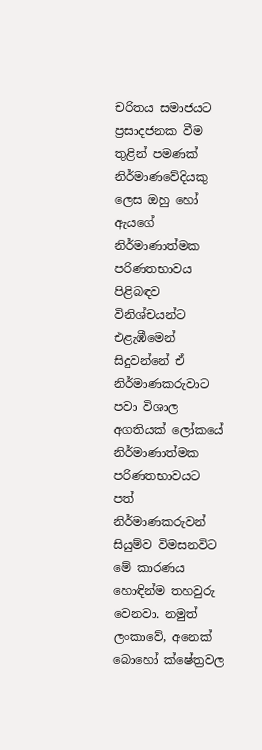චරිතය සමාජයට ප්‍රසාදජනක වීම තුළින් පමණක් නිර්මාණවේදියකු ලෙස ඔහු හෝ ඇයගේ නිර්මාණාත්මක පරිණතභාවය පිළිබඳව විනිශ්චයන්ට එළැඹීමෙන් සිදුවන්නේ ඒ නිර්මාණකරුවාට පවා විශාල අගතියක් ලෝකයේ නිර්මාණාත්මක පරිණතභාවයට පත් නිර්මාණකරුවන් සියුම්ව විමසනවිට මේ කාරණය හොඳින්ම තහවුරු වෙනවා. නමුත් ලංකාවේ, අනෙක් බොහෝ ක්ෂේත්‍රවල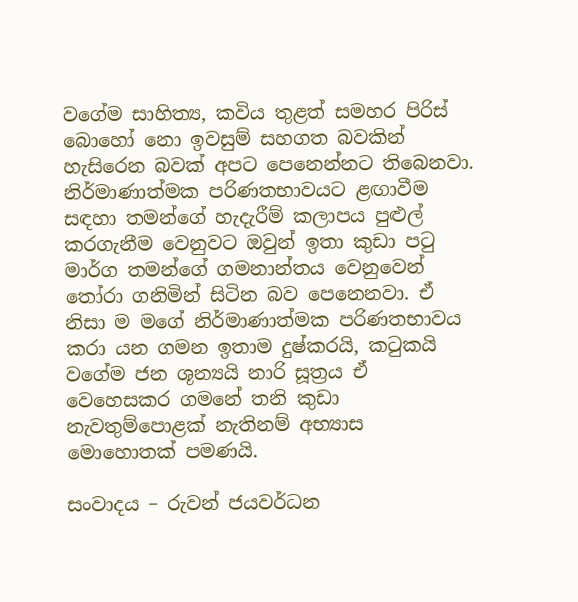වගේම සාහිත්‍ය, කවිය තුළත් සමහර පිරිස් බොහෝ නො ඉවසුම් සහගත බවකින් හැසිරෙන බවක් අපට පෙනෙන්නට තිබෙනවා. නිර්මාණාත්මක පරිණතභාවයට ළඟාවීම සඳහා තමන්ගේ හැදැරීම් කලාපය පුළුල් කරගැනීම වෙනුවට ඔවුන් ඉතා කුඩා පටු මාර්ග තමන්ගේ ගමනාන්තය වෙනුවෙන් තෝරා ගනිමින් සිටින බව පෙනෙනවා. ඒ නිසා ම මගේ නිර්මාණාත්මක පරිණතභාවය කරා යන ගමන ඉතාම දුෂ්කරයි, කටුකයි වගේම ජන ශූන්‍යයි නාරි සූත්‍රය ඒ වෙහෙසකර ගමනේ තනි කුඩා නැවතුම්පොළක් නැතිනම් අභ්‍යාස මොහොතක් පමණයි.

සංවාදය – රුවන් ජයවර්ධන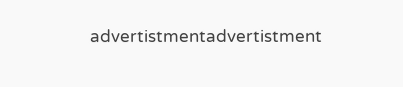advertistmentadvertistment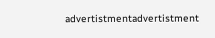advertistmentadvertistment